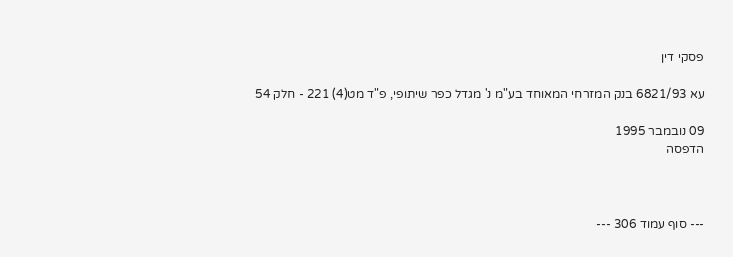פסקי דין

עא 6821/93 בנק המזרחי המאוחד בע"מ נ' מגדל כפר שיתופי, פ"ד מט(4) 221 - חלק 54

09 נובמבר 1995
הדפסה



--- סוף עמוד 306 ---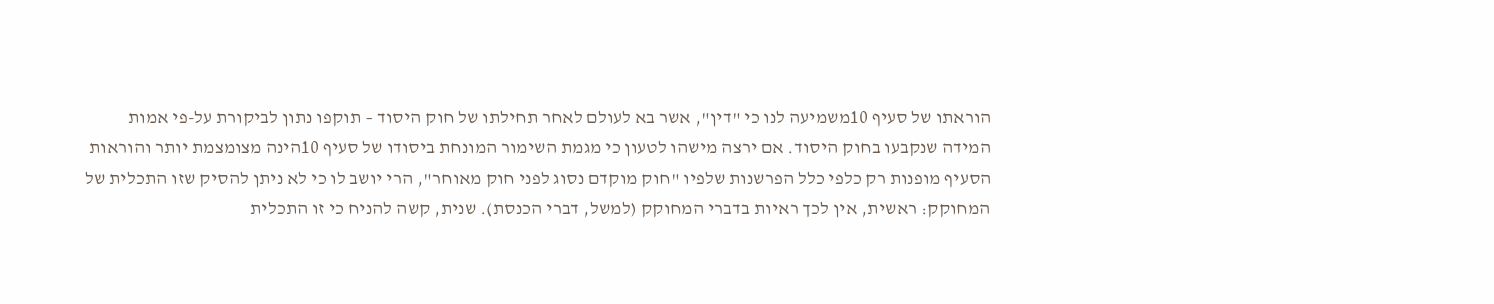הוראתו של סעיף 10משמיעה לנו כי "דין", אשר בא לעולם לאחר תחילתו של חוק היסוד – תוקפו נתון לביקורת על-פי אמות המידה שנקבעו בחוק היסוד. אם ירצה מישהו לטעון כי מגמת השימור המונחת ביסודו של סעיף 10הינה מצומצמת יותר והוראות הסעיף מופנות רק כלפי כלל הפרשנות שלפיו "חוק מוקדם נסוג לפני חוק מאוחר", הרי יושב לו כי לא ניתן להסיק שזו התכלית של המחוקק: ראשית, אין לכך ראיות בדברי המחוקק (למשל, דברי הכנסת). שנית, קשה להניח כי זו התכלית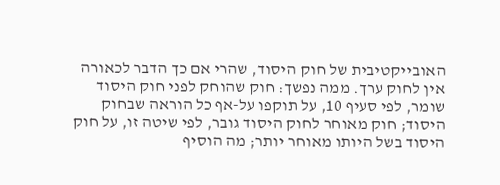האובייקטיבית של חוק היסוד, שהרי אם כך הדבר לכאורה אין לחוק ערך. ממה נפשך: חוק שהוחק לפני חוק היסוד שומר, לפי סעיף 10, על תוקפו על-אף כל הוראה שבחוק היסוד; חוק מאוחר לחוק היסוד גובר, לפי שיטה זו, על חוק היסוד בשל היותו מאוחר יותר; מה הוסיף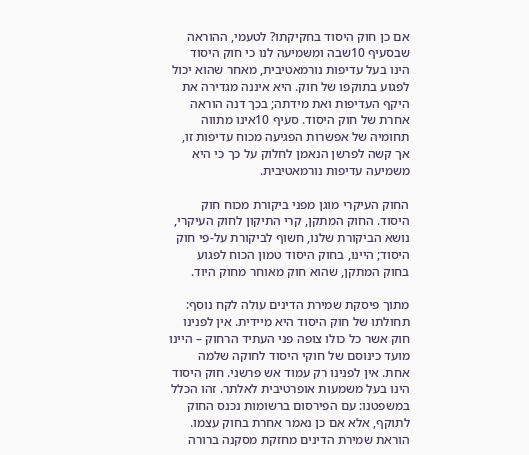אם כן חוק היסוד בחקיקתו? לטעמי, ההוראה שבסעיף 10שבה ומשמיעה לנו כי חוק היסוד הינו בעל עדיפות נורמאטיבית, מאחר שהוא יכול לפגוע בתוקפו של חוק. היא איננה מגדירה את היקף העדיפות ואת מידתה; בכך דנה הוראה אחרת של חוק היסוד. סעיף 10אינו מתווה תחומיה של אפשרות הפגיעה מכוח עדיפות זו, אך קשה לפרשן הנאמן לחלוק על כך כי היא משמיעה עדיפות נורמאטיבית.

החוק העיקרי מוגן מפני ביקורת מכוח חוק היסוד. החוק המתקן, קרי התיקון לחוק העיקרי, נושא הביקורת שלנו, חשוף לביקורת על-פי חוק היסוד; היינו, בחוק היסוד טמון הכוח לפגוע בחוק המתקן, שהוא חוק מאוחר מחוק היוד.

מתוך פיסקת שמירת הדינים עולה לקח נוסף: תחולתו של חוק היסוד היא מיידית. אין לפנינו חוק אשר כל כולו צופה פני העתיד הרחוק – היינו מועד כינוסם של חוקי היסוד לחוקה שלמה אחת. אין לפנינו רק עמוד אש פרשני. חוק היסוד הינו בעל משמעות אופרטיבית לאלתר. זהו הכלל במשפטנו: עם הפירסום ברשומות נכנס החוק לתוקף, אלא אם כן נאמר אחרת בחוק עצמו. הוראת שמירת הדינים מחזקת מסקנה ברורה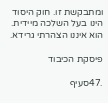ומתבקשת זו. חוק היסוד הינו בעל השלכה מיידית. הוא איננו הצהרתי גרידא.

פיסקת הכיבוד

.47סעיף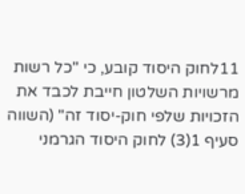11לחוק היסוד קובע, כי "כל רשות מרשויות השלטון חייבת לכבד את הזכויות שלפי חוק-יסוד זה" (השווה סעיף 1(3) לחוק היסוד הגרמני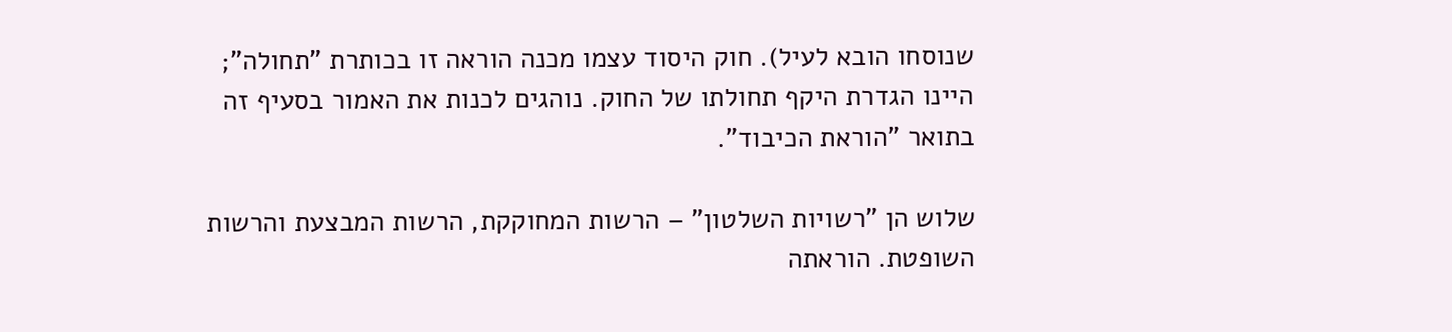שנוסחו הובא לעיל). חוק היסוד עצמו מכנה הוראה זו בכותרת "תחולה"; היינו הגדרת היקף תחולתו של החוק. נוהגים לכנות את האמור בסעיף זה בתואר "הוראת הכיבוד".

שלוש הן "רשויות השלטון" – הרשות המחוקקת, הרשות המבצעת והרשות השופטת. הוראתה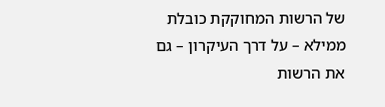של הרשות המחוקקת כובלת ממילא – על דרך העיקרון – גם את הרשות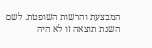המבצעת והרשות השופטת. לשם השגת תוצאה זו לא היה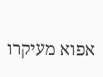אפוא מעיקרו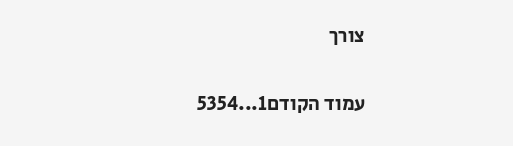צורך

עמוד הקודם1...5354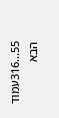55...316עמוד הבא